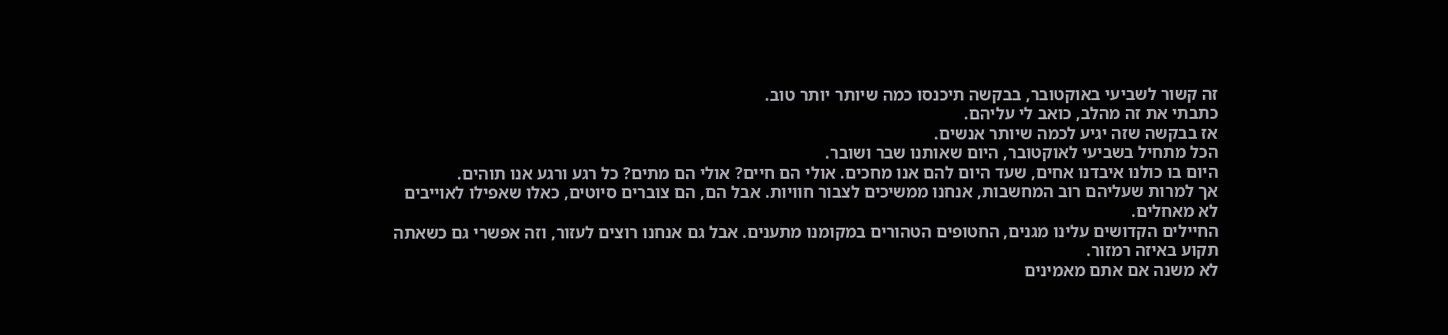זה קשור לשביעי באוקטובר, בבקשה תיכנסו כמה שיותר יותר טוב.
כתבתי את זה מהלב, כואב לי עליהם.
אז בבקשה שזה יגיע לכמה שיותר אנשים.
הכל מתחיל בשביעי לאוקטובר, היום שאותנו שבר ושובר.
היום בו כולנו איבדנו אחים, שעד היום להם אנו מחכים. אולי הם חיים? אולי הם מתים? כל רגע ורגע אנו תוהים.
אך למרות שעליהם רוב המחשבות, אנחנו ממשיכים לצבור חוויות. אבל הם, הם צוברים סיוטים, כאלו שאפילו לאוייבים לא מאחלים.
החיילים הקדושים עלינו מגנים, החטופים הטהורים במקומנו מתענים. אבל גם אנחנו רוצים לעזור, וזה אפשרי גם כשאתה תקוע באיזה רמזור.
לא משנה אם אתם מאמינים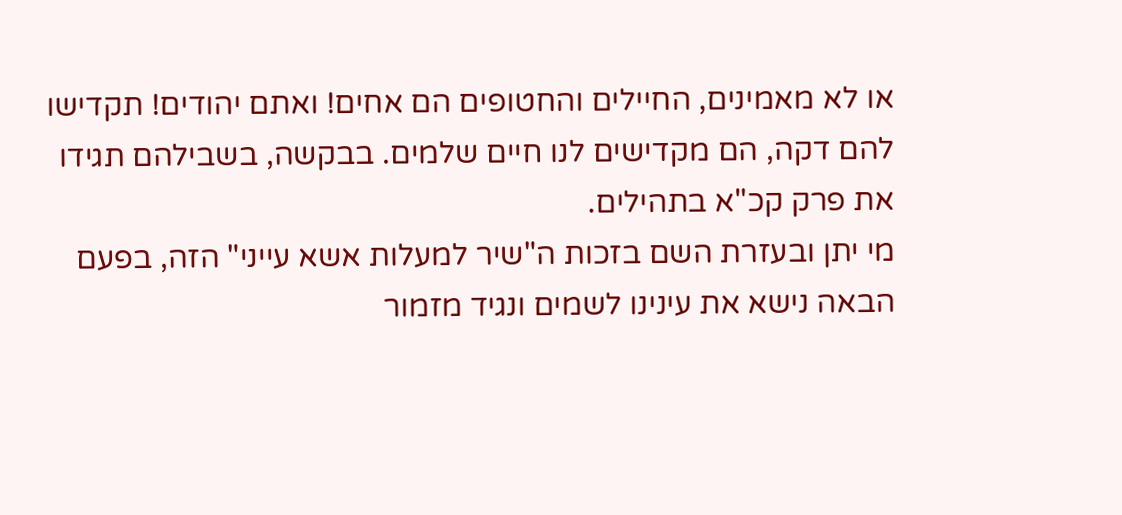או לא מאמינים, החיילים והחטופים הם אחים! ואתם יהודים! תקדישו להם דקה, הם מקדישים לנו חיים שלמים. בבקשה, בשבילהם תגידו את פרק קכ"א בתהילים.
מי יתן ובעזרת השם בזכות ה"שיר למעלות אשא עייני" הזה, בפעם הבאה נישא את עינינו לשמים ונגיד מזמור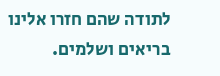לתודה שהם חזרו אלינו בריאים ושלמים.